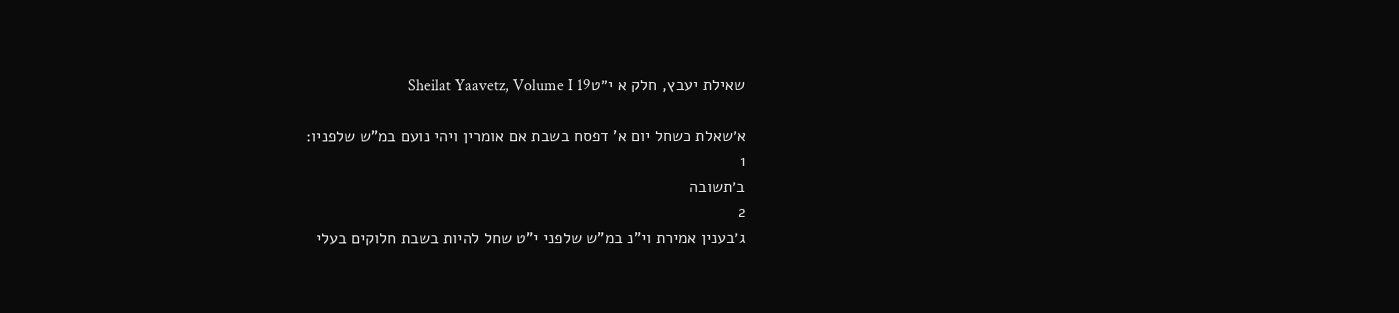שאילת יעבץ, חלק א י״טSheilat Yaavetz, Volume I 19

א׳שאלת כשחל יום א' דפסח בשבת אם אומרין ויהי נועם במ"ש שלפניו:
1
ב׳תשובה
2
ג׳בענין אמירת וי"נ במ"ש שלפני י"ט שחל להיות בשבת חלוקים בעלי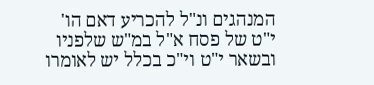המנהגים ונ"ל להכריע דאם הו' י"ט של פסח א"ל במ"ש שלפניו ובשאר י"ט וי"כ בכלל יש לאומרו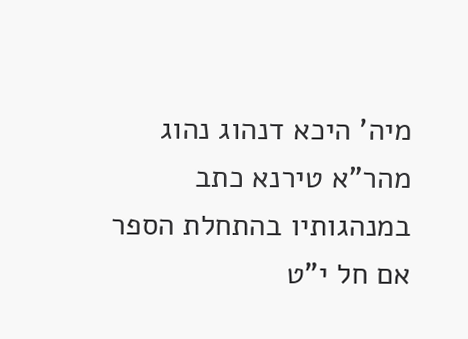מיה' היכא דנהוג נהוג
מהר"א טירנא כתב במנהגותיו בהתחלת הספר אם חל י"ט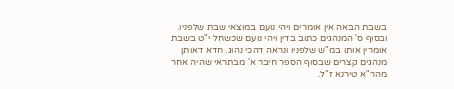בשבת הבאה אין אומרים ויהי נועם במוצאי שבת שלפניו. ובסוף ס' המנהגים כתוב בדין ויהי נועם שכשחל י"ט בשבת אומרין אותו במ"ש שלפניו ונראה דהכי נהוג. חדא דאותן מנהגים קצרים שבסוף הספר חיבר א' מבתראי שהיה אחר מהר"א טירנא ז"ל.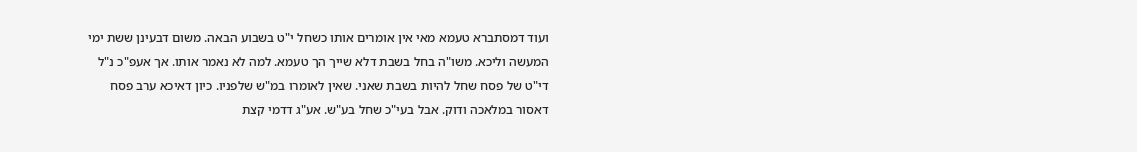ועוד דמסתברא טעמא מאי אין אומרים אותו כשחל י"ט בשבוע הבאה. משום דבעינן ששת ימי המעשה וליכא. משו"ה בחל בשבת דלא שייך הך טעמא. למה לא נאמר אותו. אך אעפ"כ נ"ל די"ט של פסח שחל להיות בשבת שאני. שאין לאומרו במ"ש שלפניו. כיון דאיכא ערב פסח דאסור במלאכה ודוק. אבל בעי"כ שחל בע"ש. אע"ג דדמי קצת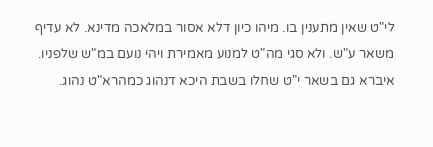לי"ט שאין מתענין בו. מיהו כיון דלא אסור במלאכה מדינא. לא עדיף משאר ע"ש. ולא סגי מה"ט למנוע מאמירת ויהי נועם במ"ש שלפניו. איברא גם בשאר י"ט שחלו בשבת היכא דנהוג כמהרא"ט נהוג.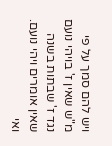ויש להם סמך על פי מ"ש שאין ז' בויהי נועם נגד ז' שבתות בשנה שאין אומרים ויהי נועם. ואי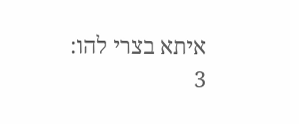איתא בצרי להו:
3